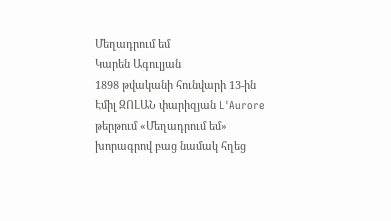Մեղադրում եմ
Կարեն Ագուլյան
1898 թվականի հունվարի 13-ին Էմիլ ԶՈԼԱՆ փարիզյան L'Aurore թերթում «Մեղադրում եմ» խորագրով բաց նամակ հղեց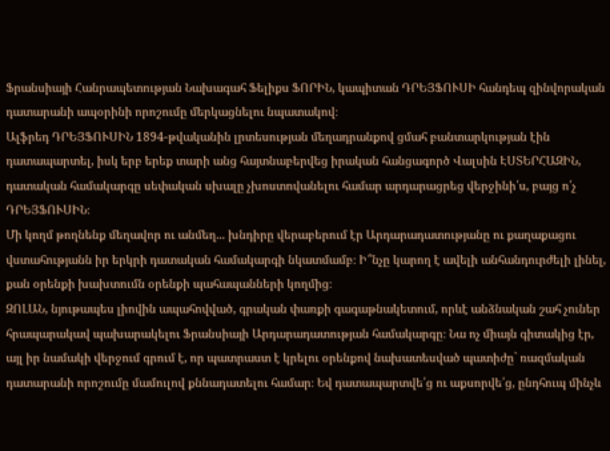Ֆրանսիայի Հանրապետության Նախագահ Ֆելիքս ՖՈՐԻՆ, կապիտան ԴՐԵՅՖՈՒՍԻ հանդեպ զինվորական դատարանի ապօրինի որոշումը մերկացնելու նպատակով։
Ալֆրեդ ԴՐԵՅՖՈՒՍԻՆ 1894-թվականին լրտեսության մեղադրանքով ցմահ բանտարկության էին դատապարտել, իսկ երբ երեք տարի անց հայտնաբերվեց իրական հանցագործ Վալսին ԷՍՏԵՐՀԱԶԻՆ, դատական համակարգը սեփական սխալը չխոստովանելու համար արդարացրեց վերջինի՛ս, բայց ո՛չ ԴՐԵՅՖՈՒՍԻՆ։
Մի կողմ թողնենք մեղավոր ու անմեղ... խնդիրը վերաբերում էր Արդարադատությանը ու քաղաքացու վստահությանն իր երկրի դատական համակարգի նկատմամբ։ Ի՞նչը կարող է ավելի անհանդուրժելի լինել, քան օրենքի խախտումն օրենքի պահապանների կողմից։
ԶՈԼԱՆ, նյութապես լիովին ապահովված, գրական փառքի գագաթնակետում, որևէ անձնական շահ չուներ հրապարակավ պախարակելու Ֆրանսիայի Արդարադատության համակարգը։ Նա ոչ միայն գիտակից էր, այլ իր նամակի վերջում գրում է, որ պատրաստ է կրելու օրենքով նախատեսված պատիժը` ռազմական դատարանի որոշումը մամուլով քննադատելու համար։ Եվ դատապարտվե՛ց ու աքսորվե՛ց, ընդհուպ մինչև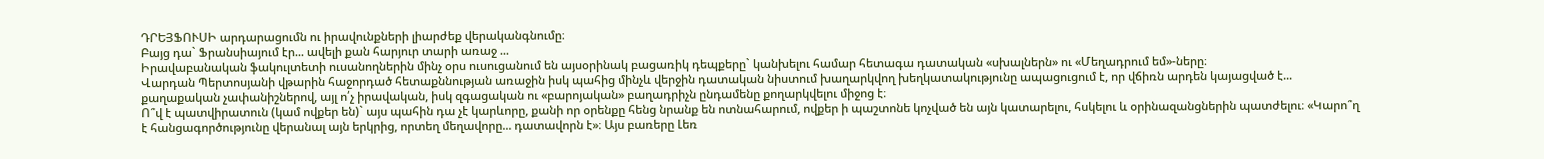ԴՐԵՅՖՈՒՍԻ արդարացումն ու իրավունքների լիարժեք վերականգնումը։
Բայց դա` Ֆրանսիայում էր... ավելի քան հարյուր տարի առաջ ...
Իրավաբանական ֆակուլտետի ուսանողներին մինչ օրս ուսուցանում են այսօրինակ բացառիկ դեպքերը` կանխելու համար հետագա դատական «սխալներն» ու «Մեղադրում եմ»-ները։
Վարդան Պերտոսյանի վթարին հաջորդած հետաքննության առաջին իսկ պահից մինչև վերջին դատական նիստում խաղարկվող խեղկատակությունը ապացուցում է, որ վճիռն արդեն կայացված է... քաղաքական չափանիշներով, այլ ո՛չ իրավական, իսկ զգացական ու «բարոյական» բաղադրիչն ընդամենը քողարկվելու միջոց է։
Ո՞վ է պատվիրատուն (կամ ովքեր են)` այս պահին դա չէ կարևորը, քանի որ օրենքը հենց նրանք են ոտնահարում, ովքեր ի պաշտոնե կոչված են այն կատարելու, հսկելու և օրինազանցներին պատժելու։ «Կարո՞ղ է հանցագործությունը վերանալ այն երկրից, որտեղ մեղավորը... դատավորն է»։ Այս բառերը Լեռ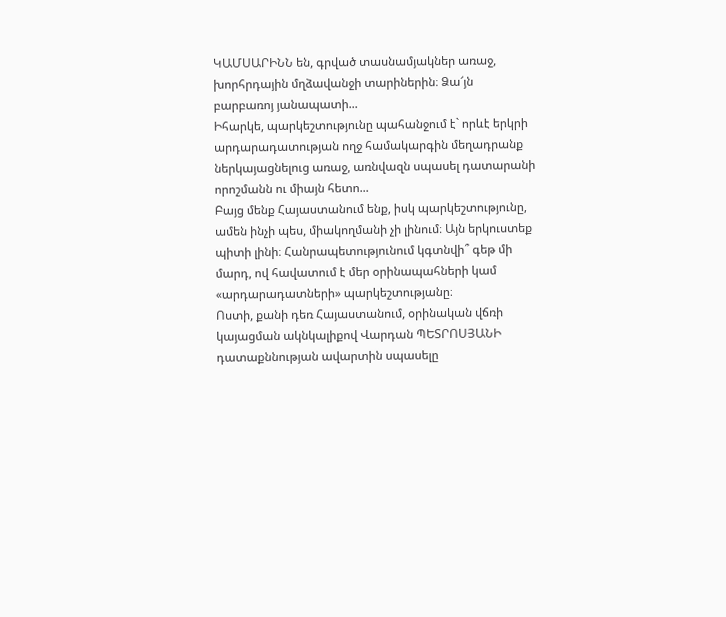ԿԱՄՍԱՐԻՆՆ են, գրված տասնամյակներ առաջ, խորհրդային մղձավանջի տարիներին։ Ձա՜յն բարբառոյ յանապատի...
Իհարկե, պարկեշտությունը պահանջում է` որևէ երկրի արդարադատության ողջ համակարգին մեղադրանք ներկայացնելուց առաջ, առնվազն սպասել դատարանի որոշմանն ու միայն հետո...
Բայց մենք Հայաստանում ենք, իսկ պարկեշտությունը, ամեն ինչի պես, միակողմանի չի լինում։ Այն երկուստեք պիտի լինի։ Հանրապետությունում կգտնվի՞ գեթ մի մարդ, ով հավատում է մեր օրինապահների կամ «արդարադատների» պարկեշտությանը։
Ոստի, քանի դեռ Հայաստանում, օրինական վճռի կայացման ակնկալիքով Վարդան ՊԵՏՐՈՍՅԱՆԻ դատաքննության ավարտին սպասելը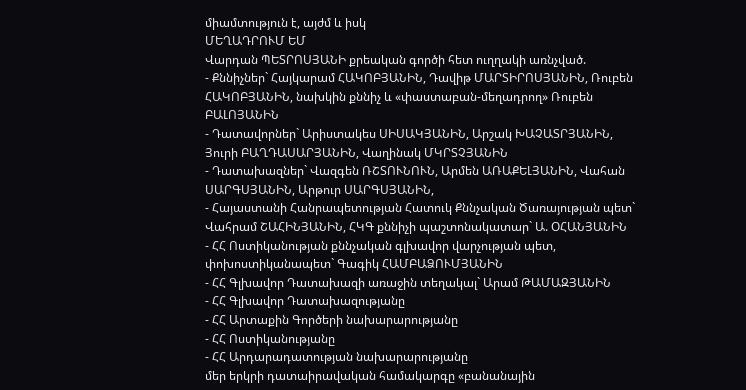միամտություն է, այժմ և իսկ
ՄԵՂԱԴՐՈՒՄ ԵՄ
Վարդան ՊԵՏՐՈՍՅԱՆԻ քրեական գործի հետ ուղղակի առնչված.
- Քննիչներ` Հայկարամ ՀԱԿՈԲՅԱՆԻՆ, Դավիթ ՄԱՐՏԻՐՈՍՅԱՆԻՆ, Ռուբեն ՀԱԿՈԲՅԱՆԻՆ, նախկին քննիչ և «փաստաբան-մեղադրող» Ռուբեն ԲԱԼՈՅԱՆԻՆ
- Դատավորներ` Արիստակես ՍԻՍԱԿՅԱՆԻՆ, Արշակ ԽԱՉԱՏՐՅԱՆԻՆ, Յուրի ԲԱՂԴԱՍԱՐՅԱՆԻՆ, Վաղինակ ՄԿՐՏՉՅԱՆԻՆ
- Դատախազներ` Վազգեն ՌՇՏՈՒՆՈՒՆ, Արմեն ԱՌԱՔԵԼՅԱՆԻՆ, Վահան ՍԱՐԳՍՅԱՆԻՆ, Արթուր ՍԱՐԳՍՅԱՆԻՆ,
- Հայաստանի Հանրապետության Հատուկ Քննչական Ծառայության պետ` Վահրամ ՇԱՀԻՆՅԱՆԻՆ, ՀԿԳ քննիչի պաշտոնակատար` Ա. ՕՀԱՆՅԱՆԻՆ
- ՀՀ Ոստիկանության քննչական գլխավոր վարչության պետ, փոխոստիկանապետ` Գագիկ ՀԱՄԲԱՁՈՒՄՅԱՆԻՆ
- ՀՀ Գլխավոր Դատախազի առաջին տեղակալ` Արամ ԹԱՄԱԶՅԱՆԻՆ
- ՀՀ Գլխավոր Դատախազությանը
- ՀՀ Արտաքին Գործերի նախարարությանը
- ՀՀ Ոստիկանությանը
- ՀՀ Արդարադատության նախարարությանը
մեր երկրի դատաիրավական համակարգը «բանանային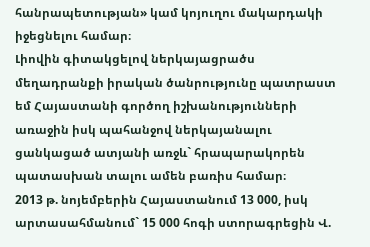հանրապետության» կամ կոյուղու մակարդակի իջեցնելու համար։
Լիովին գիտակցելով ներկայացրածս մեղադրանքի իրական ծանրությունը պատրաստ եմ Հայաստանի գործող իշխանությունների առաջին իսկ պահանջով ներկայանալու ցանկացած ատյանի առջև` հրապարակորեն պատասխան տալու ամեն բառիս համար։
2013 թ. նոյեմբերին Հայաստանում 13 000, իսկ արտասահմանում` 15 000 հոգի ստորագրեցին Վ.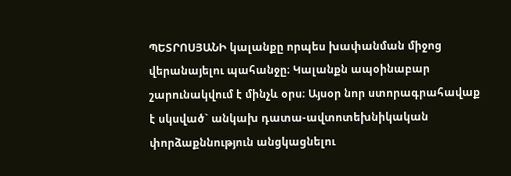ՊԵՏՐՈՍՅԱՆԻ կալանքը որպես խափանման միջոց վերանայելու պահանջը։ Կալանքն ապօինաբար շարունակվում է մինչև օրս։ Այսօր նոր ստորագրահավաք է սկսված` անկախ դատա-ավտոտեխնիկական փորձաքննություն անցկացնելու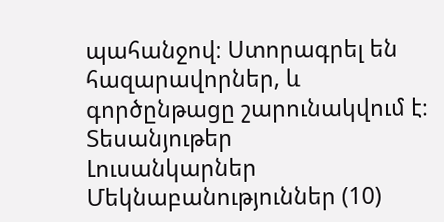պահանջով։ Ստորագրել են հազարավորներ, և գործընթացը շարունակվում է։
Տեսանյութեր
Լուսանկարներ
Մեկնաբանություններ (10)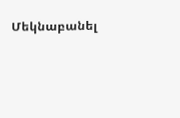Մեկնաբանել